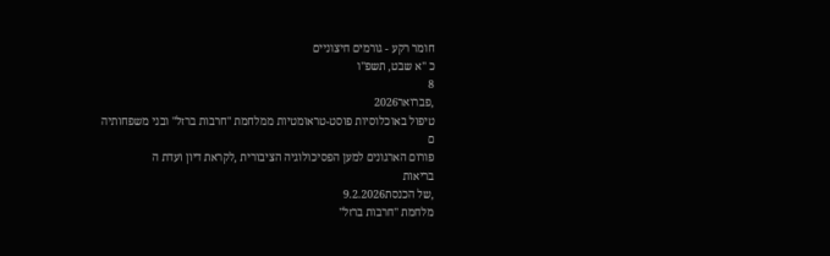חומר רקע - גורמים חיצוניים
כ "א שבט, תשפ"ו
8
,פברואר2026
טיפול באוכלוסיות פוסט-טראומטיות ממלחמת "חרבות ברזל" ובני משפחותיה
ם
פורום הארגונים למען הפסיכולוגיה הציבורית ,לקראת דיון ועדת ה
בריאות
,של הכנסת9.2.2026
מלחמת "חרבות ברזל"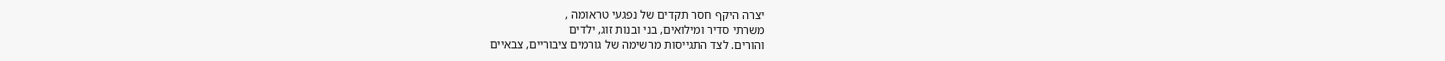יצרה היקף חסר תקדים של נפגעי טראומה ,
משרתי סדיר ומילואים, בני ובנות זוג, ילדים
והורים. לצד התגייסות מרשימה של גורמים ציבוריים, צבאיים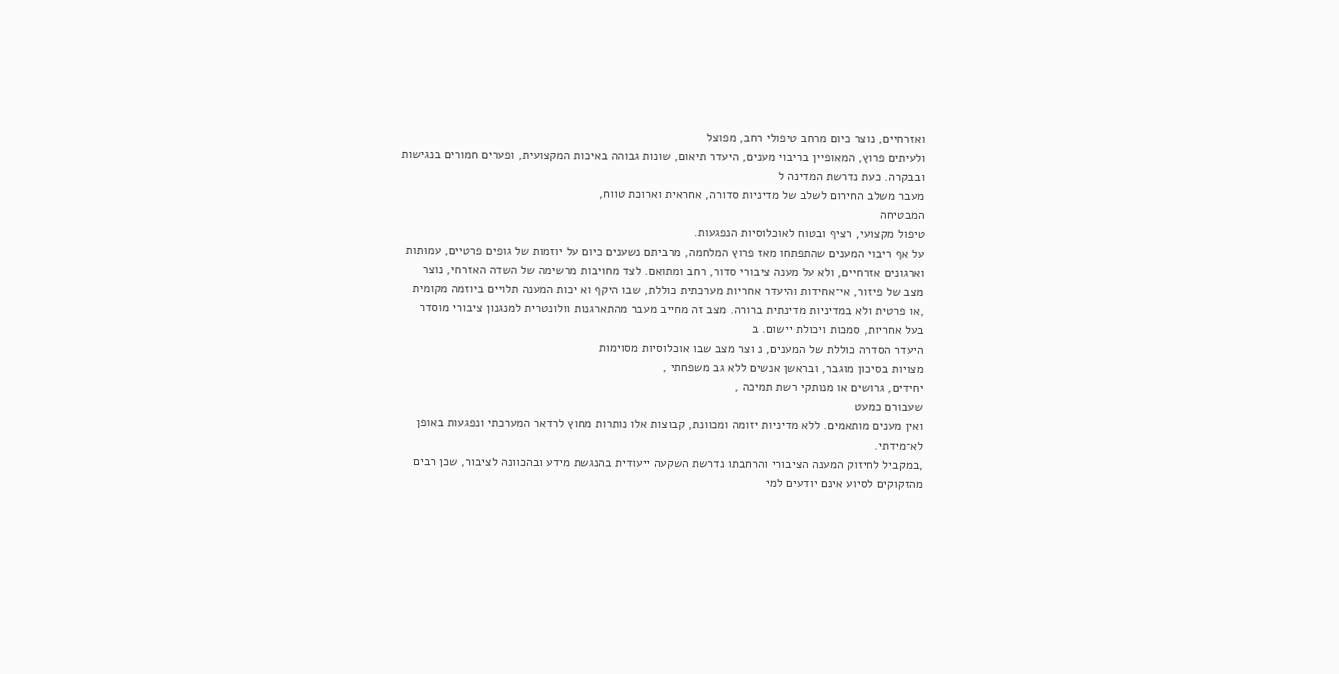ואזרחיים, נוצר כיום מרחב טיפולי רחב, מפוצל
ולעיתים פרוץ, המאופיין בריבוי מענים, היעדר תיאום, שונות גבוהה באיכות המקצועית, ופערים חמורים בנגישות
ובבקרה. כעת נדרשת המדינה ל
מעבר משלב החירום לשלב של מדיניות סדורה, אחראית וארוכת טווח,
המבטיחה
טיפול מקצועי, רציף ובטוח לאוכלוסיות הנפגעות.
על אף ריבוי המענים שהתפתחו מאז פרוץ המלחמה, מרביתם נשענים כיום על יוזמות של גופים פרטיים, עמותות
וארגונים אזרחיים, ולא על מענה ציבורי סדור, רחב ומתואם. לצד מחויבות מרשימה של השדה האזרחי, נוצר
מצב של פיזור, אי־אחידות והיעדר אחריות מערכתית כוללת, שבו היקף וא יכות המענה תלויים ביוזמה מקומית
,או פרטית ולא במדיניות מדינתית ברורה. מצב זה מחייב מעבר מהתארגנות וולונטרית למנגנון ציבורי מוסדר
בעל אחריות, סמכות ויכולת יישום. ב
היעדר הסדרה כוללת של המענים, נ וצר מצב שבו אוכלוסיות מסוימות
מצויות בסיכון מוגבר, ובראשן אנשים ללא גב משפחתי ,
יחידים, גרושים או מנותקי רשת תמיכה ,
שעבורם כמעט
ואין מענים מותאמים. ללא מדיניות יזומה ומכוונת, קבוצות אלו נותרות מחוץ לרדאר המערכתי ונפגעות באופן
לא־מידתי.
,במקביל לחיזוק המענה הציבורי והרחבתו נדרשת השקעה ייעודית בהנגשת מידע ובהכוונה לציבור, שכן רבים
מהזקוקים לסיוע אינם יודעים למי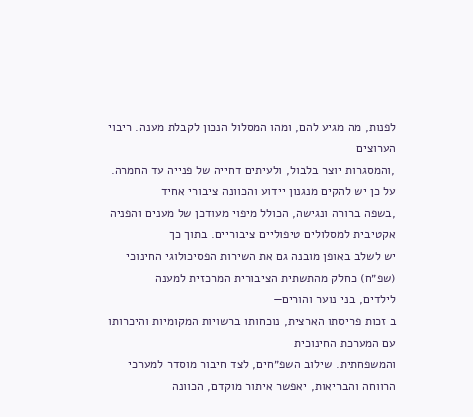לפנות, מה מגיע להם, ומהו המסלול הנכון לקבלת מענה. ריבוי הערוצים
,והמסגרות יוצר בלבול, ולעיתים דחייה של פנייה עד החמרה. על כן יש להקים מנגנון יידוע והכוונה ציבורי אחיד
,בשפה ברורה ונגישה, הכולל מיפוי מעודכן של מענים והפניה אקטיבית למסלולים טיפוליים ציבוריים. בתוך כך
יש לשלב באופן מובנה גם את השירות הפסיכולוגי החינוכי (שפ״ח) כחלק מהתשתית הציבורית המרכזית למענה
לילדים, בני נוער והורים—
ב זכות פריסתו הארצית, נוכחותו ברשויות המקומיות והיכרותו עם המערכת החינוכית
והמשפחתית. שילוב השפ״חים, לצד חיבור מוסדר למערכי הרווחה והבריאות, יאפשר איתור מוקדם, הכוונה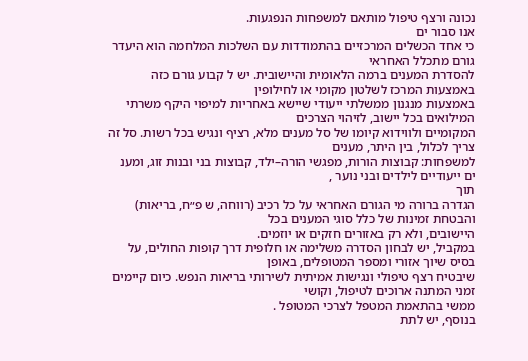נכונה ורצף טיפול מותאם למשפחות הנפגעות.
אנו סבור ים
כי אחד הכשלים המרכזיים בהתמודדות עם השלכות המלחמה הוא היעדר גורם מתכלל האחראי
להסדרת המענים ברמה הלאומית והיישובית. יש ל קבוע גורם כזה באמצעות המרכז לשלטון מקומי או לחילופין
באמצעות מנגנון ממשלתי ייעודי שיישא באחריות למיפוי היקף משרתי המילואים בכל יישוב, לזיהוי הצרכים
המקומיים ולווידוא קיומו של סל מענים מלא, רציף ונגיש בכל רשות. סל זה צריך לכלול, בין היתר, מענים
למשפחות: קבוצות הורות, מפגשי הורה–ילד, קבוצות בני ובנות זוג, ומענ
ים ייעודיים לילדים ובני נוער ,
תוך
הגדרה ברורה מי הגורם האחראי על כל רכיב (רווחה, ש פ״ח, בריאות) והבטחת זמינות של כלל סוגי המענים בכל
היישובים, ולא רק באזורים חזקים או יוזמים.
במקביל, יש לבחון הסדרה משלימה או חלופית דרך קופות החולים, על בסיס שיוך אזורי ומספר המטופלים, באופן
שיבטיח רצף טיפולי ונגישות אמיתית לשירותי בריאות הנפש. כיום קיימים זמני המתנה ארוכים לטיפול, וקושי
ממשי בהתאמת המטפל לצרכי המטופל .
בנוסף, יש לתת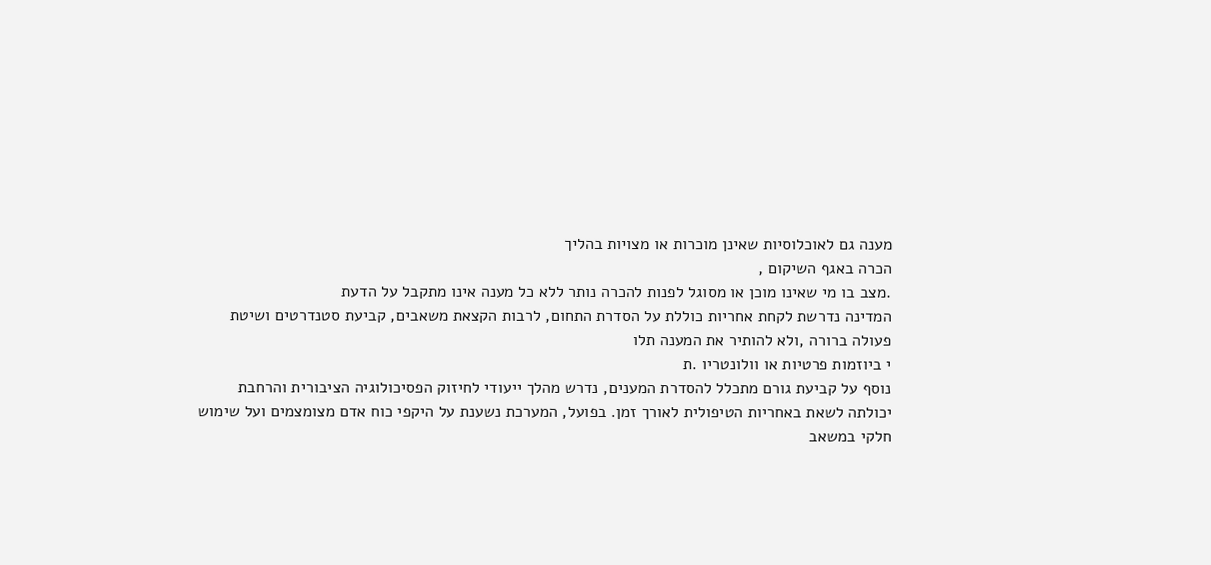מענה גם לאוכלוסיות שאינן מוכרות או מצויות בהליך
הכרה באגף השיקום ,
.מצב בו מי שאינו מוכן או מסוגל לפנות להכרה נותר ללא כל מענה אינו מתקבל על הדעת
המדינה נדרשת לקחת אחריות כוללת על הסדרת התחום, לרבות הקצאת משאבים, קביעת סטנדרטים ושיטת
פעולה ברורה ,ולא להותיר את המענה תלו
י ביוזמות פרטיות או וולונטריו .ת
נוסף על קביעת גורם מתכלל להסדרת המענים, נדרש מהלך ייעודי לחיזוק הפסיכולוגיה הציבורית והרחבת
יכולתה לשאת באחריות הטיפולית לאורך זמן. בפועל, המערכת נשענת על היקפי כוח אדם מצומצמים ועל שימוש
חלקי במשאב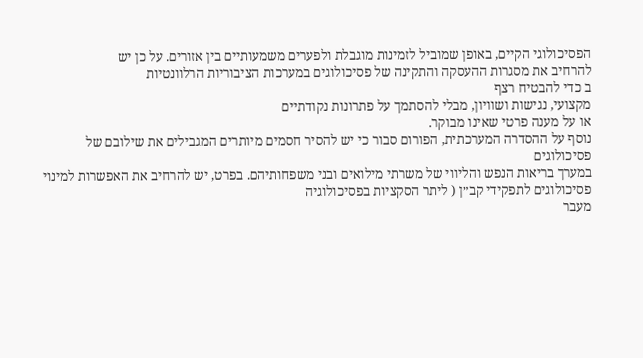הפסיכולוגי הקיים, באופן שמוביל לזמינות מוגבלת ולפערים משמעותיים בין אזורים. על כן יש
להרחיב את מסגרות ההעסקה והתקינה של פסיכולוגים במערכות הציבוריות הרלוונטיות
ב כדי להבטיח רצף
מקצועי, נגישות ושוויון, מבלי להסתמך על פתרונות נקודתיים
או על מענה פרטי שאינו מבוקר.
נוסף על ההסדרה המערכתית, הפורום סבור כי יש להסיר חסמים מיותרים המגבילים את שילובם של פסיכולוגים
במערך בריאות הנפש והליווי של משרתי מילואים ובני משפחותיהם. בפרט, יש להרחיב את האפשרות למינוי
פסיכולוגים לתפקידי קב״ן ( ליתר הסקציות בפסיכולוגיה
מעבר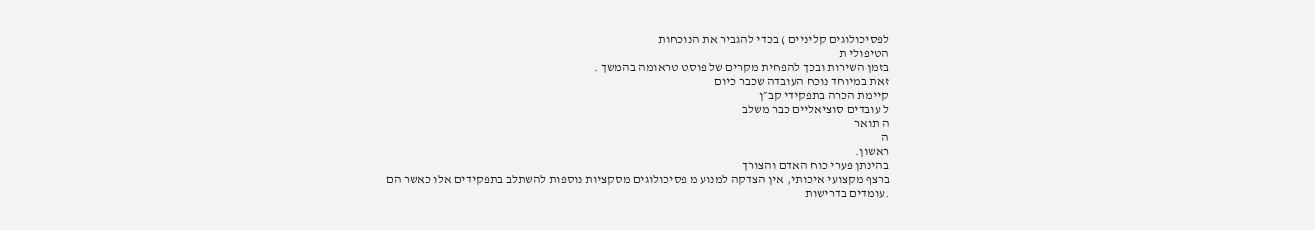לפסיכולוגים קליניים ) בכדי להגביר את הנוכחות
הטיפולי ת
בזמן השירות ובכך להפחית מקרים של פוסט טראומה בהמשך .
זאת במיוחד נוכח העובדה שכבר כיום
קיימת הכרה בתפקידי קב״ן
ל עובדים סוציאליים כבר משלב
ה תואר
ה
ראשון.
בהינתן פערי כוח האדם והצורך
ברצף מקצועי איכותי, אין הצדקה למנוע מ פסיכולוגים מסקציות נוספות להשתלב בתפקידים אלו כאשר הם
.עומדים בדרישות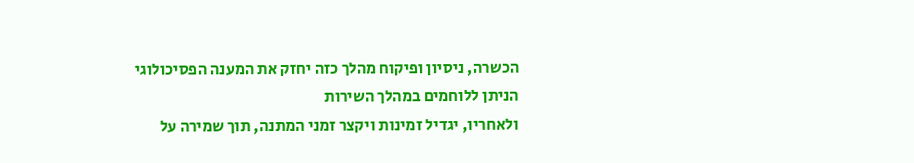הכשרה, ניסיון ופיקוח מהלך כזה יחזק את המענה הפסיכולוגי הניתן ללוחמים במהלך השירות
ולאחריו, יגדיל זמינות ויקצר זמני המתנה, תוך שמירה על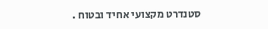סטנדרט מקצועי אחיד ובטוח .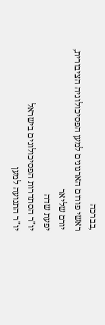,בברכה
ראשי פורום הארגונים למען הפסיכולוגיה הציבורית,
יורם שליאר
יפעת שדה
יו"ר הסתדרות הפסיכולוגים בישראל
יו"ר התנועה למען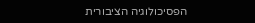הפסיכולוגיה הציבורית